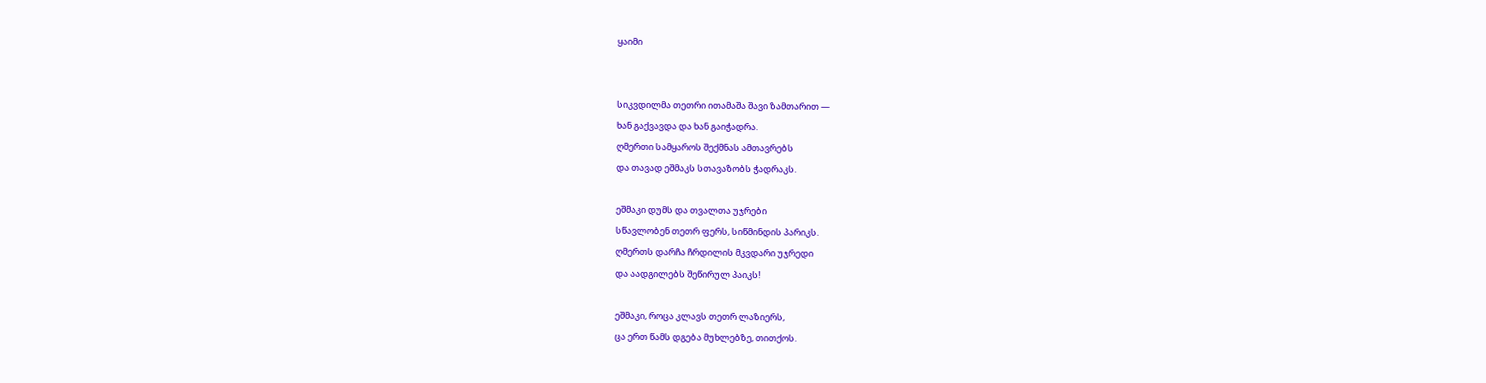ყაიმი


სიკვდილმა თეთრი ითამაშა შავი ზამთარით —
ხან გაქვავდა და ხან გაიჭადრა.
ღმერთი სამყაროს შექმნას ამთავრებს
და თავად ეშმაკს სთავაზობს ჭადრაკს.

ეშმაკი დუმს და თვალთა უჯრები
სწავლობენ თეთრ ფერს, სიწმინდის პარიკს.
ღმერთს დარჩა ჩრდილის მკვდარი უჯრედი
და აადგილებს შეწირულ პაიკს!

ეშმაკი, როცა კლავს თეთრ ლაზიერს,
ცა ერთ წამს დგება მუხლებზე, თითქოს.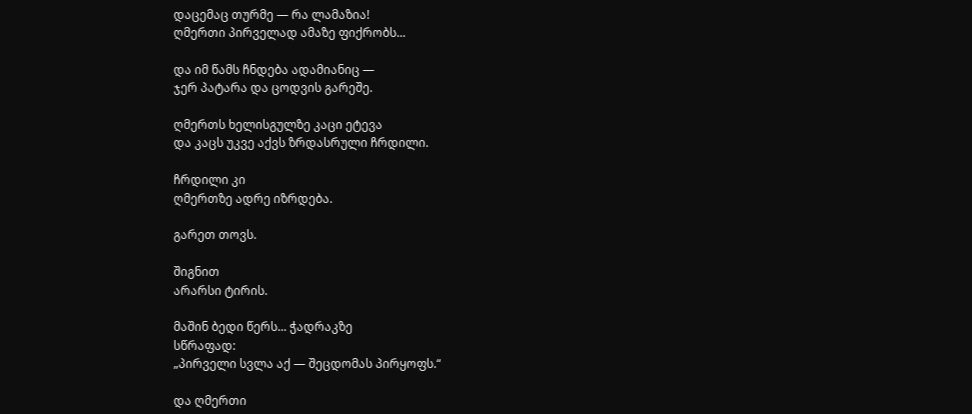დაცემაც თურმე — რა ლამაზია!
ღმერთი პირველად ამაზე ფიქრობს...

და იმ წამს ჩნდება ადამიანიც —
ჯერ პატარა და ცოდვის გარეშე.

ღმერთს ხელისგულზე კაცი ეტევა
და კაცს უკვე აქვს ზრდასრული ჩრდილი.

ჩრდილი კი
ღმერთზე ადრე იზრდება.

გარეთ თოვს.

შიგნით
არარსი ტირის.

მაშინ ბედი წერს... ჭადრაკზე
სწრაფად:
„პირველი სვლა აქ — შეცდომას პირყოფს.“

და ღმერთი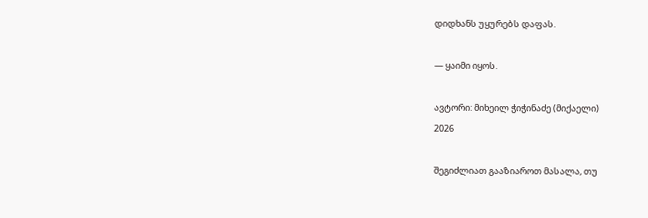დიდხანს უყურებს დაფას.

— ყაიმი იყოს.

ავტორი: მიხეილ ჭიჭინაძე (მიქაელი)
2026

შეგიძლიათ გააზიაროთ მასალა, თუ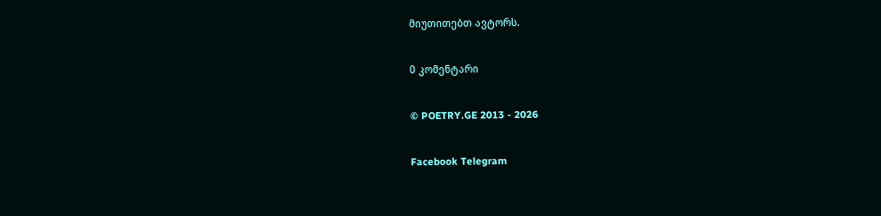მიუთითებთ ავტორს.

0 კომენტარი

© POETRY.GE 2013 - 2026

Facebook Telegram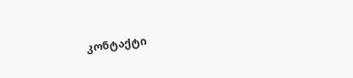კონტაქტი